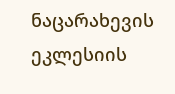ნაცარახევის ეკლესიის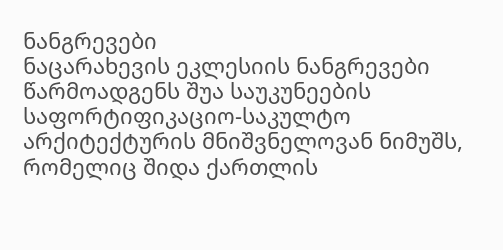ნანგრევები
ნაცარახევის ეკლესიის ნანგრევები წარმოადგენს შუა საუკუნეების საფორტიფიკაციო-საკულტო არქიტექტურის მნიშვნელოვან ნიმუშს, რომელიც შიდა ქართლის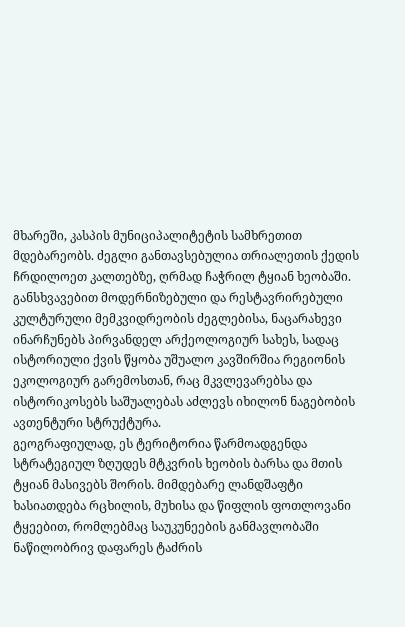მხარეში, კასპის მუნიციპალიტეტის სამხრეთით მდებარეობს. ძეგლი განთავსებულია თრიალეთის ქედის ჩრდილოეთ კალთებზე, ღრმად ჩაჭრილ ტყიან ხეობაში. განსხვავებით მოდერნიზებული და რესტავრირებული კულტურული მემკვიდრეობის ძეგლებისა, ნაცარახევი ინარჩუნებს პირვანდელ არქეოლოგიურ სახეს, სადაც ისტორიული ქვის წყობა უშუალო კავშირშია რეგიონის ეკოლოგიურ გარემოსთან, რაც მკვლევარებსა და ისტორიკოსებს საშუალებას აძლევს იხილონ ნაგებობის ავთენტური სტრუქტურა.
გეოგრაფიულად, ეს ტერიტორია წარმოადგენდა სტრატეგიულ ზღუდეს მტკვრის ხეობის ბარსა და მთის ტყიან მასივებს შორის. მიმდებარე ლანდშაფტი ხასიათდება რცხილის, მუხისა და წიფლის ფოთლოვანი ტყეებით, რომლებმაც საუკუნეების განმავლობაში ნაწილობრივ დაფარეს ტაძრის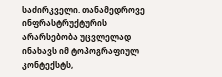საძირკველი. თანამედროვე ინფრასტრუქტურის არარსებობა უცვლელად ინახავს იმ ტოპოგრაფიულ კონტექსტს,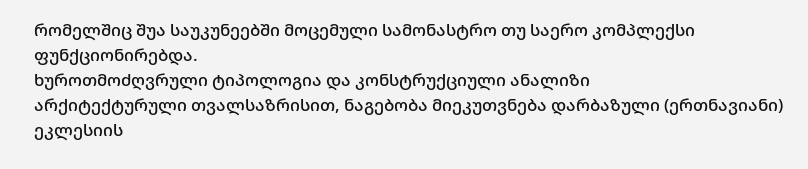რომელშიც შუა საუკუნეებში მოცემული სამონასტრო თუ საერო კომპლექსი ფუნქციონირებდა.
ხუროთმოძღვრული ტიპოლოგია და კონსტრუქციული ანალიზი
არქიტექტურული თვალსაზრისით, ნაგებობა მიეკუთვნება დარბაზული (ერთნავიანი) ეკლესიის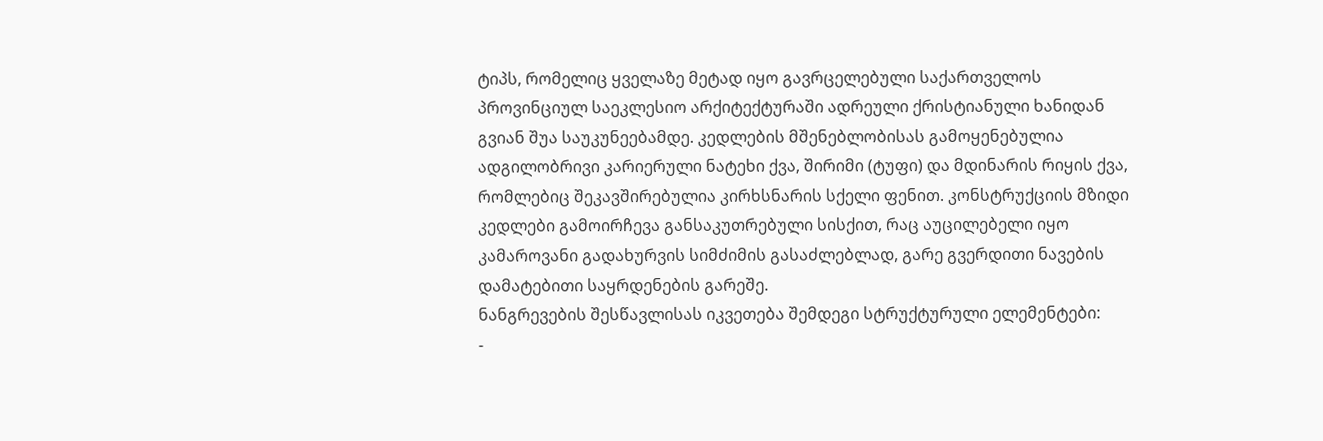ტიპს, რომელიც ყველაზე მეტად იყო გავრცელებული საქართველოს პროვინციულ საეკლესიო არქიტექტურაში ადრეული ქრისტიანული ხანიდან გვიან შუა საუკუნეებამდე. კედლების მშენებლობისას გამოყენებულია ადგილობრივი კარიერული ნატეხი ქვა, შირიმი (ტუფი) და მდინარის რიყის ქვა, რომლებიც შეკავშირებულია კირხსნარის სქელი ფენით. კონსტრუქციის მზიდი კედლები გამოირჩევა განსაკუთრებული სისქით, რაც აუცილებელი იყო კამაროვანი გადახურვის სიმძიმის გასაძლებლად, გარე გვერდითი ნავების დამატებითი საყრდენების გარეშე.
ნანგრევების შესწავლისას იკვეთება შემდეგი სტრუქტურული ელემენტები:
-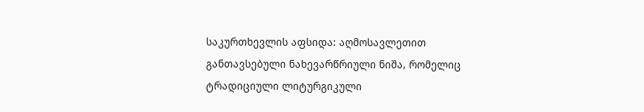საკურთხევლის აფსიდა: აღმოსავლეთით განთავსებული ნახევარწრიული ნიშა, რომელიც ტრადიციული ლიტურგიკული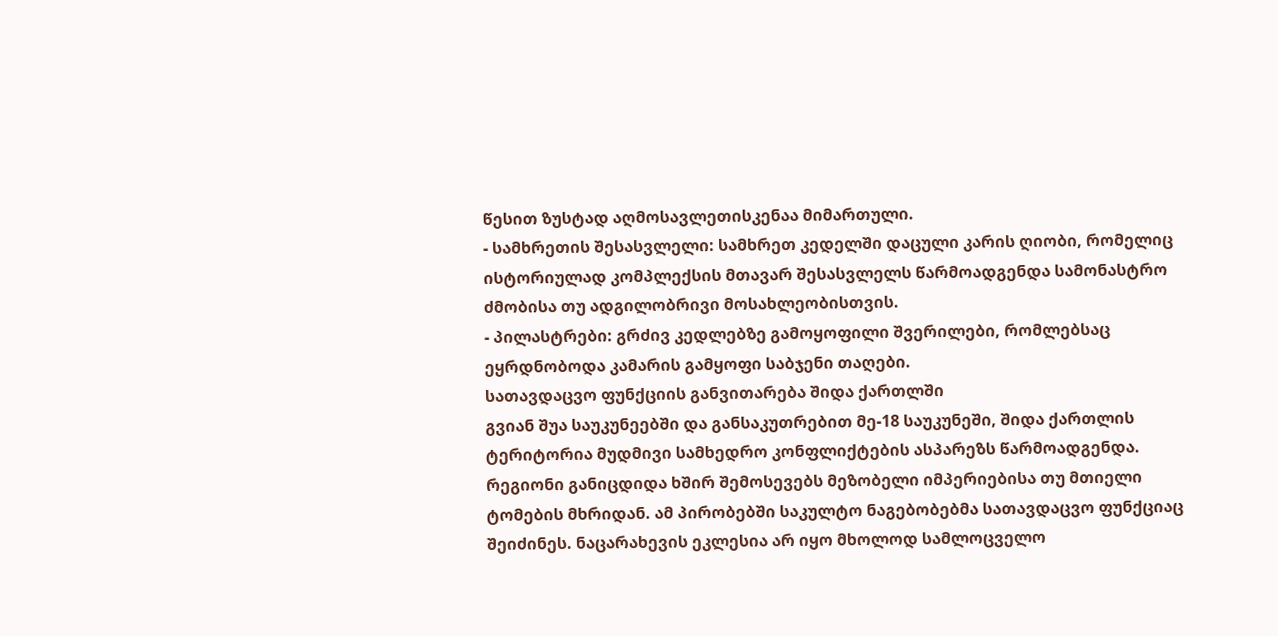წესით ზუსტად აღმოსავლეთისკენაა მიმართული.
- სამხრეთის შესასვლელი: სამხრეთ კედელში დაცული კარის ღიობი, რომელიც ისტორიულად კომპლექსის მთავარ შესასვლელს წარმოადგენდა სამონასტრო ძმობისა თუ ადგილობრივი მოსახლეობისთვის.
- პილასტრები: გრძივ კედლებზე გამოყოფილი შვერილები, რომლებსაც ეყრდნობოდა კამარის გამყოფი საბჯენი თაღები.
სათავდაცვო ფუნქციის განვითარება შიდა ქართლში
გვიან შუა საუკუნეებში და განსაკუთრებით მე-18 საუკუნეში, შიდა ქართლის ტერიტორია მუდმივი სამხედრო კონფლიქტების ასპარეზს წარმოადგენდა. რეგიონი განიცდიდა ხშირ შემოსევებს მეზობელი იმპერიებისა თუ მთიელი ტომების მხრიდან. ამ პირობებში საკულტო ნაგებობებმა სათავდაცვო ფუნქციაც შეიძინეს. ნაცარახევის ეკლესია არ იყო მხოლოდ სამლოცველო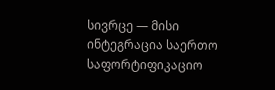სივრცე — მისი ინტეგრაცია საერთო საფორტიფიკაციო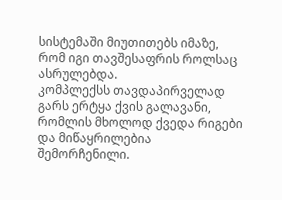სისტემაში მიუთითებს იმაზე, რომ იგი თავშესაფრის როლსაც ასრულებდა.
კომპლექსს თავდაპირველად გარს ერტყა ქვის გალავანი, რომლის მხოლოდ ქვედა რიგები და მიწაყრილებია შემორჩენილი.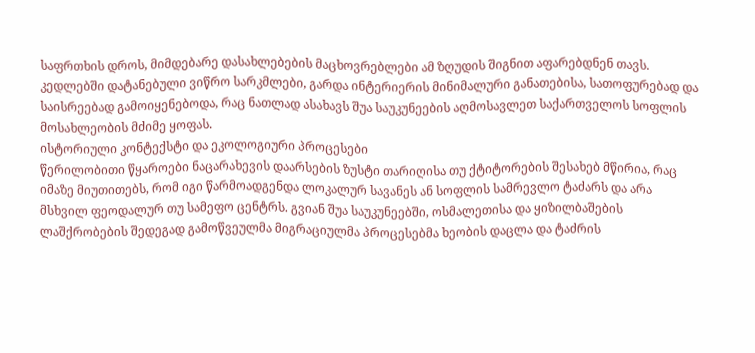საფრთხის დროს, მიმდებარე დასახლებების მაცხოვრებლები ამ ზღუდის შიგნით აფარებდნენ თავს. კედლებში დატანებული ვიწრო სარკმლები, გარდა ინტერიერის მინიმალური განათებისა, სათოფურებად და საისრეებად გამოიყენებოდა, რაც ნათლად ასახავს შუა საუკუნეების აღმოსავლეთ საქართველოს სოფლის მოსახლეობის მძიმე ყოფას.
ისტორიული კონტექსტი და ეკოლოგიური პროცესები
წერილობითი წყაროები ნაცარახევის დაარსების ზუსტი თარიღისა თუ ქტიტორების შესახებ მწირია, რაც იმაზე მიუთითებს, რომ იგი წარმოადგენდა ლოკალურ სავანეს ან სოფლის სამრევლო ტაძარს და არა მსხვილ ფეოდალურ თუ სამეფო ცენტრს. გვიან შუა საუკუნეებში, ოსმალეთისა და ყიზილბაშების ლაშქრობების შედეგად გამოწვეულმა მიგრაციულმა პროცესებმა ხეობის დაცლა და ტაძრის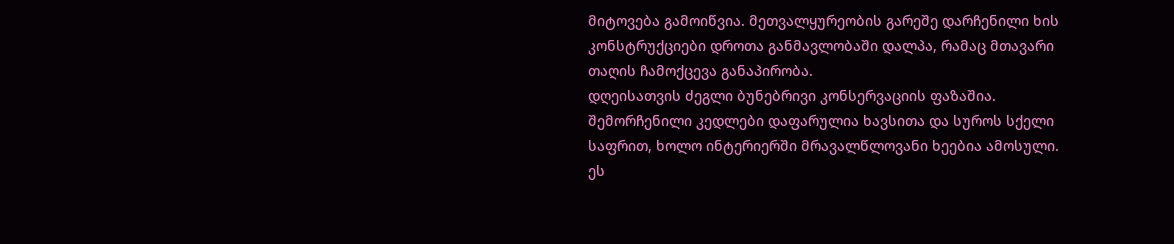მიტოვება გამოიწვია. მეთვალყურეობის გარეშე დარჩენილი ხის კონსტრუქციები დროთა განმავლობაში დალპა, რამაც მთავარი თაღის ჩამოქცევა განაპირობა.
დღეისათვის ძეგლი ბუნებრივი კონსერვაციის ფაზაშია. შემორჩენილი კედლები დაფარულია ხავსითა და სუროს სქელი საფრით, ხოლო ინტერიერში მრავალწლოვანი ხეებია ამოსული. ეს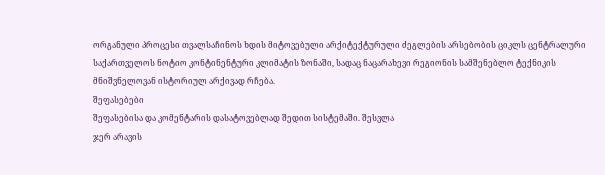ორგანული პროცესი თვალსაჩინოს ხდის მიტოვებული არქიტექტურული ძეგლების არსებობის ციკლს ცენტრალური საქართველოს ნოტიო კონტინენტური კლიმატის ზონაში, სადაც ნაცარახევი რეგიონის სამშენებლო ტექნიკის მნიშვნელოვან ისტორიულ არქივად რჩება.
შეფასებები
შეფასებისა და კომენტარის დასატოვებლად შედით სისტემაში. შესვლა
ჯერ არავის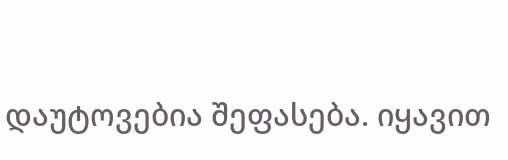დაუტოვებია შეფასება. იყავით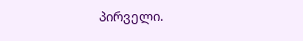პირველი.